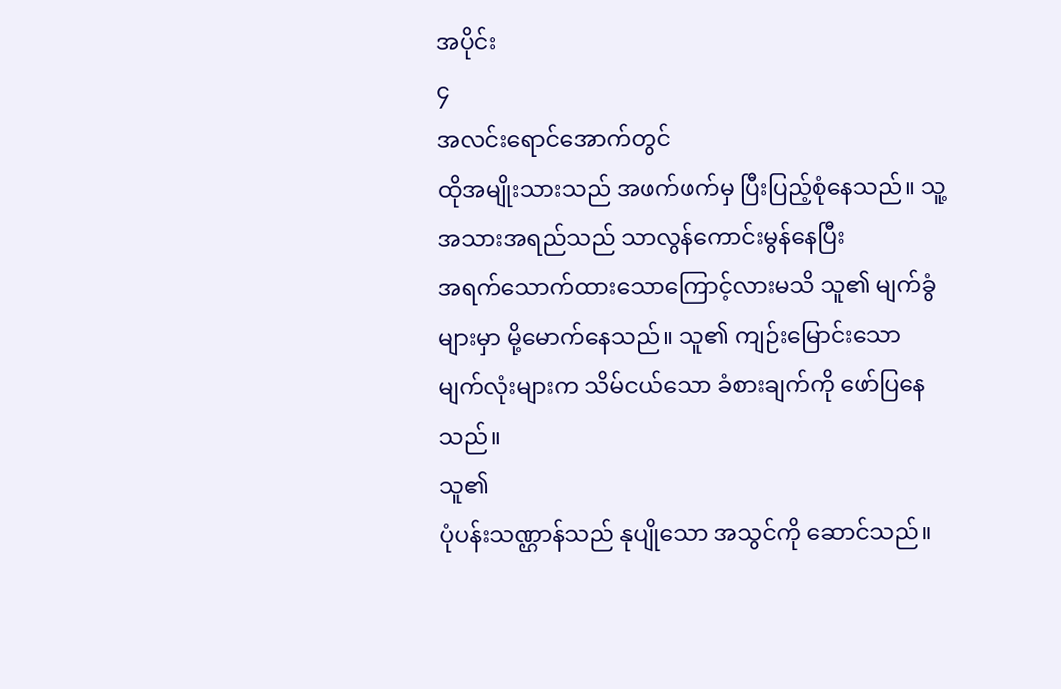အပိုင်း
၄
အလင်းရောင်အောက်တွင်
ထိုအမျိုးသားသည် အဖက်ဖက်မှ ပြီးပြည့်စုံနေသည်။ သူ့အသားအရည်သည် သာလွန်ကောင်းမွန်နေပြီး
အရက်သောက်ထားသောကြောင့်လားမသိ သူ၏ မျက်ခွံများမှာ မို့မောက်နေသည်။ သူ၏ ကျဉ်းမြောင်းသော
မျက်လုံးများက သိမ်ငယ်သော ခံစားချက်ကို ဖော်ပြနေသည်။
သူ၏
ပုံပန်းသဏ္ဌာန်သည် နုပျိုသော အသွင်ကို ဆောင်သည်။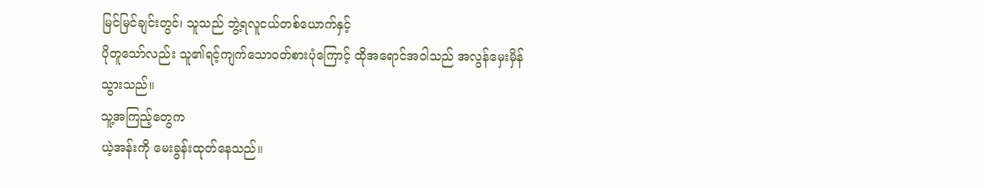မြင်မြင်ချင်းတွင်၊ သူသည် ဘွဲ့ရလူငယ်တစ်ယောက်နှင့်
ပိုတူသော်လည်း သူ၏ရင့်ကျက်သောဝတ်စားပုံကြောင့် ထိုအရောင်အဝါသည် အလွန်မှေးမှိန်သွားသည်။
သူ့အကြည့်တွေက
ယဲ့အန်းကို မေးခွန်းထုတ်နေသည်။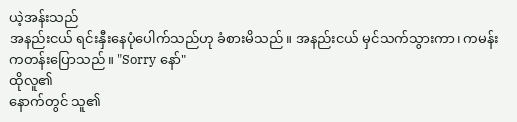ယဲ့အန်းသည်
အနည်းငယ် ရင်းနှီးနေပုံပေါက်သည်ဟု ခံစားမိသည်။ အနည်းငယ် မှင်သက်သွားကာ၊ ကမန်းကတန်းပြောသည်။ "Sorry နော်"
ထိုလူ၏
နောက်တွင် သူ၏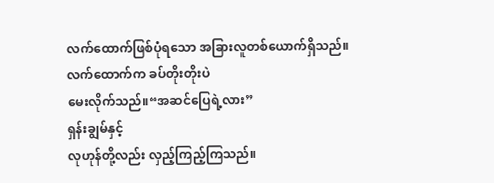လက်ထောက်ဖြစ်ပုံရသော အခြားလူတစ်ယောက်ရှိသည်။ လက်ထောက်က ခပ်တိုးတိုးပဲ
မေးလိုက်သည်။“အဆင်ပြေရဲ့လား”
ရှန်းချွမ်နှင့်
လုဟုန်တို့လည်း လှည့်ကြည့်ကြသည်။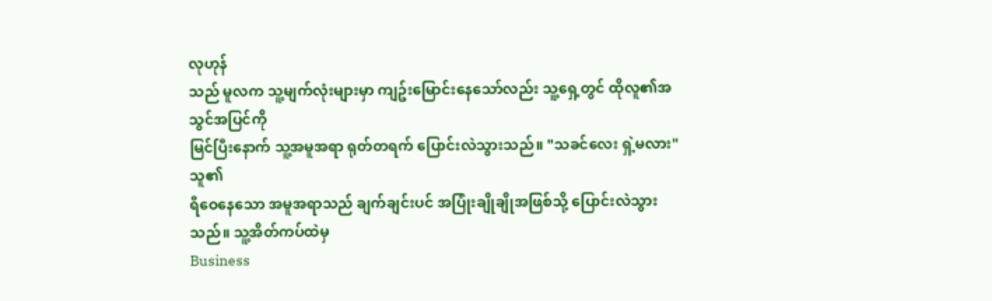လုဟုန်
သည် မူလက သူ့မျက်လုံးများမှာ ကျဥ်းမြောင်းနေသော်လည်း သူ့ရှေ့တွင် ထိုလူ၏အသွင်အပြင်ကို
မြင်ပြီးနောက် သူ့အမူအရာ ရုတ်တရက် ပြောင်းလဲသွားသည်။ "သခင်လေး ရှဲ့မလား"
သူ၏
ရီဝေနေသော အမူအရာသည် ချက်ချင်းပင် အပြုံးချိုချိုအဖြစ်သို့ ပြောင်းလဲသွားသည်။ သူ့အိတ်ကပ်ထဲမှ
Business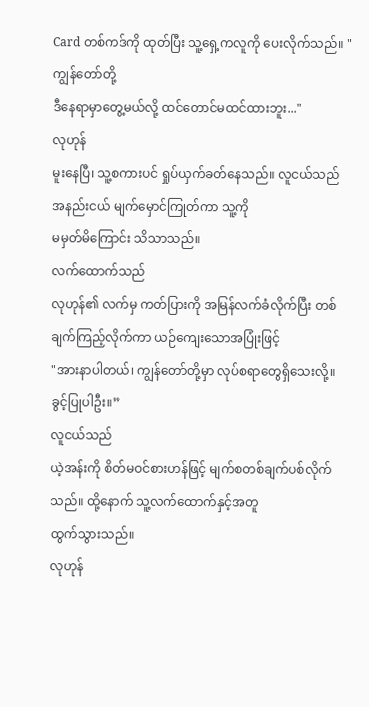Card တစ်ကဒ်ကို ထုတ်ပြီး သူ့ရှေ့ကလူကို ပေးလိုက်သည်။ "ကျွန်တော်တို့
ဒီနေရာမှာတွေ့မယ်လို့ ထင်တောင်မထင်ထားဘူး..."
လုဟုန်
မူးနေပြီ၊ သူ့စကားပင် ရှုပ်ယှက်ခတ်နေသည်။ လူငယ်သည် အနည်းငယ် မျက်မှောင်ကြုတ်ကာ သူ့ကို
မမှတ်မိကြောင်း သိသာသည်။
လက်ထောက်သည်
လုဟုန်၏ လက်မှ ကတ်ပြားကို အမြန်လက်ခံလိုက်ပြီး တစ်ချက်ကြည့်လိုက်ကာ ယဉ်ကျေးသောအပြုံးဖြင့်
"အားနာပါတယ်၊ ကျွန်တော်တို့မှာ လုပ်စရာတွေရှိသေးလို့။ ခွင့်ပြုပါဦး။”
လူငယ်သည်
ယဲ့အန်းကို စိတ်မဝင်စားဟန်ဖြင့် မျက်စတစ်ချက်ပစ်လိုက်သည်။ ထို့နောက် သူ့လက်ထောက်နှင့်အတူ
ထွက်သွားသည်။
လုဟုန်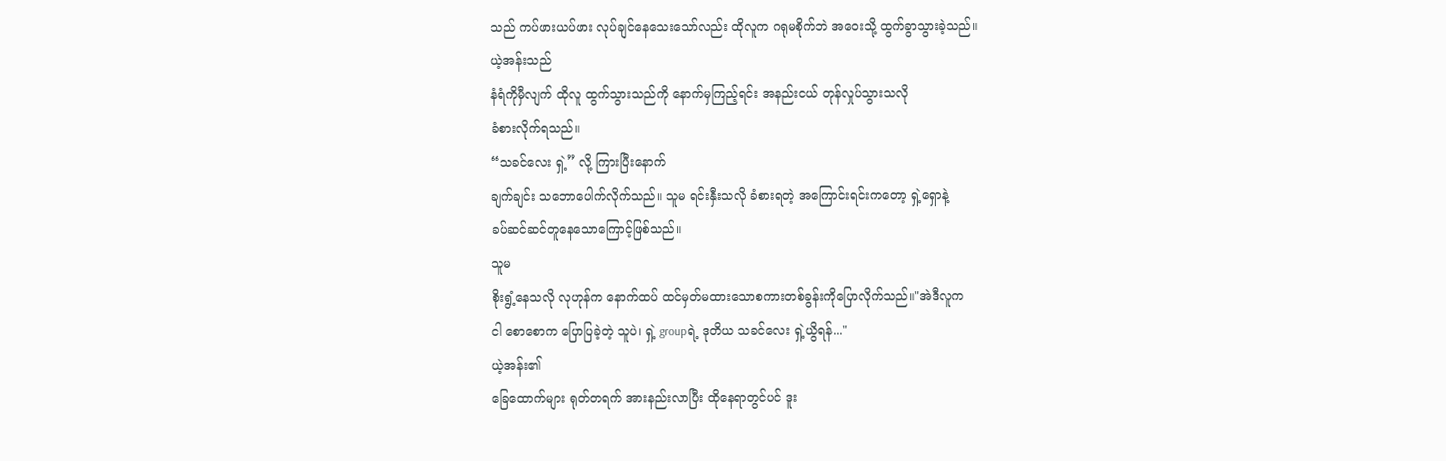သည် ကပ်ဖားယပ်ဖား လုပ်ချင်နေသေးသော်လည်း ထိုလူက ဂရုမစိုက်ဘဲ အဝေးသို့ ထွက်ခွာသွားခဲ့သည်။
ယဲ့အန်းသည်
နံရံကိုမှီလျက် ထိုလူ ထွက်သွားသည်ကို နောက်မှကြည့်ရင်း အနည်းငယ် တုန်လှုပ်သွားသလို
ခံစားလိုက်ရသည်။
“သခင်လေး ရှဲ့” လို့ ကြားပြီးနောက်
ချက်ချင်း သဘောပေါက်လိုက်သည်။ သူမ ရင်းနှီးသလို ခံစားရတဲ့ အကြောင်းရင်းကတော့ ရှဲ့ရှောနဲ့
ခပ်ဆင်ဆင်တူနေသောကြောင့်ဖြစ်သည်။
သူမ
စိုးရွံ့နေသလို လုဟုန်က နောက်ထပ် ထင်မှတ်မထားသောစကားတစ်ခွန်းကိုပြောလိုက်သည်။"အဲဒီလူက
ငါ စောစောက ပြောပြခဲ့တဲ့ သူပဲ၊ ရှဲ့ groupရဲ့ ဒုတိယ သခင်လေး ရှဲ့ယွိရန်..."
ယဲ့အန်း၏
ခြေထောက်များ ရုတ်တရက် အားနည်းလာပြီး ထိုနေရာတွင်ပင် ဒူး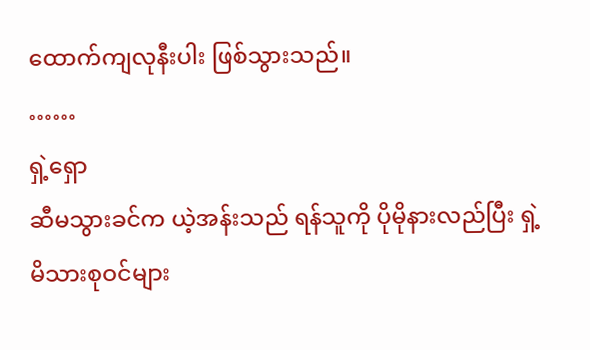ထောက်ကျလုနီးပါး ဖြစ်သွားသည်။
……
ရှဲ့ရှော
ဆီမသွားခင်က ယဲ့အန်းသည် ရန်သူကို ပိုမိုနားလည်ပြီး ရှဲ့ မိသားစုဝင်များ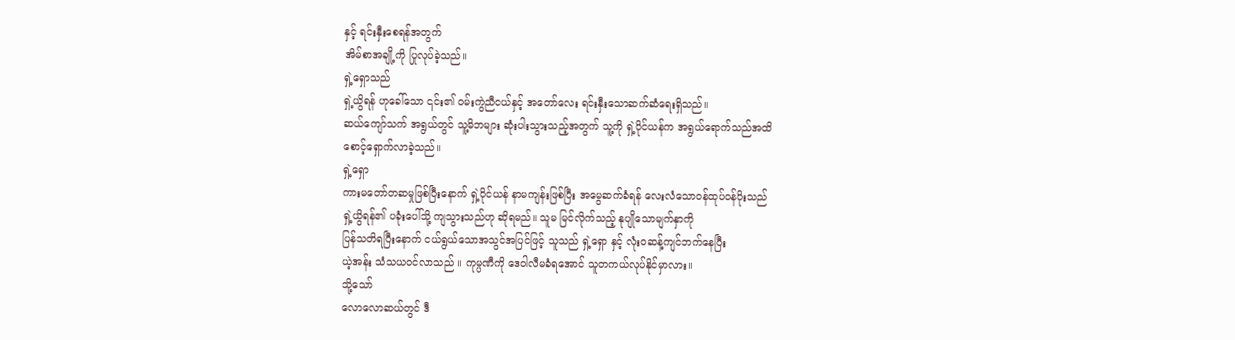နှင့် ရင်းနှီးစေရန်အတွက်
အိမ်စာအချို့ကို ပြုလုပ်ခဲ့သည်။
ရှဲ့ရှောသည်
ရှဲ့ယွိရန် ဟုခေါ်သော ၎င်း၏ ဝမ်းကွဲညီငယ်နှင့် အတော်လေး ရင်းနှီးသောဆက်ဆံရေးရှိသည်။
ဆယ်ကျော်သက် အရွယ်တွင် သူ့မိဘများ ဆုံးပါးသွားသည့်အတွက် သူ့ကို ရှဲ့ပိုင်ယန်က အရွယ်ရောက်သည်အထိ
စောင့်ရှောက်လာခဲ့သည်။
ရှဲ့ရှော
ကားမတော်တဆမှုဖြစ်ပြီးနောက် ရှဲ့ပိုင်ယန် နာမကျန်းဖြစ်ပြီး အမွေဆက်ခံရန် လေးလံသောဝန်ထုပ်ဝန်ပိုးသည်
ရှဲ့ယွိရန်၏ ပခုံးပေါ်သို့ ကျသွားသည်ဟု ဆိုရမည်။ သူမ မြင်လိုက်သည့် နုပျိုသောမျက်နှာကို
ပြန်သတိရပြီးနောက် ငယ်ရွယ်သောအသွင်အပြင်ဖြင့် သူသည် ရှဲ့ရှော နှင့် လုံးဝဆန့်ကျင်ဘက်နေပြီး
ယဲ့အန်း သံသယဝင်လာသည် ။ ကုမ္ပဏီကို ဒေဝါလီမခံရအောင် သူတကယ်လုပ်နိုင်မှာလား။
သို့သော်
လောလောဆယ်တွင် ဒီ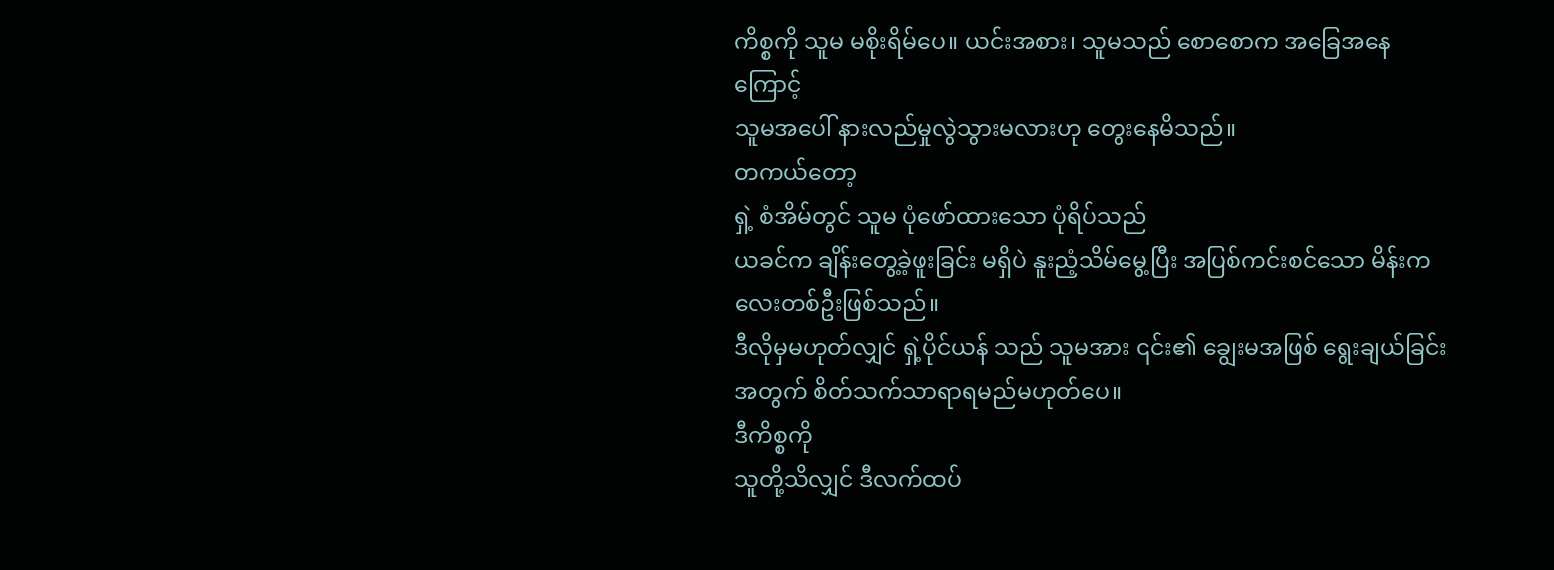ကိစ္စကို သူမ မစိုးရိမ်ပေ။ ယင်းအစား၊ သူမသည် စောစောက အခြေအနေကြောင့်
သူမအပေါ် နားလည်မှုလွဲသွားမလားဟု တွေးနေမိသည်။
တကယ်တော့
ရှဲ့ စံအိမ်တွင် သူမ ပုံဖော်ထားသော ပုံရိပ်သည်
ယခင်က ချိန်းတွေ့ခဲ့ဖူးခြင်း မရှိပဲ နူးညံ့သိမ်မွေ့ပြီး အပြစ်ကင်းစင်သော မိန်းကလေးတစ်ဦးဖြစ်သည်။
ဒီလိုမှမဟုတ်လျှင် ရှဲ့ပိုင်ယန် သည် သူမအား ၎င်း၏ ချွေးမအဖြစ် ရွေးချယ်ခြင်းအတွက် စိတ်သက်သာရာရမည်မဟုတ်ပေ။
ဒီကိစ္စကို
သူတို့သိလျှင် ဒီလက်ထပ်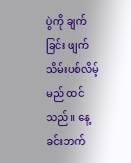ပွဲကို ချက်ခြင်း ဖျက်သိမ်းပစ်လိမ့်မည် ထင်သည်။ နေ့ခင်းဘက်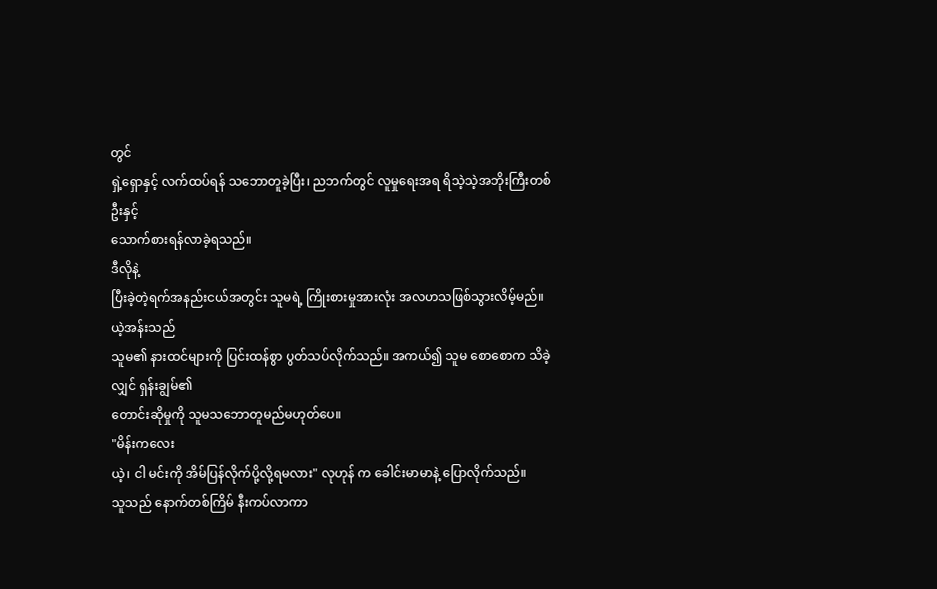တွင်
ရှဲ့ရှောနှင့် လက်ထပ်ရန် သဘောတူခဲ့ပြီး၊ ညဘက်တွင် လူမှုရေးအရ ရိသဲ့သဲ့အဘိုးကြီးတစ်ဦးနှင့်
သောက်စားရန်လာခဲ့ရသည်။
ဒီလိုနဲ့
ပြီးခဲ့တဲ့ရက်အနည်းငယ်အတွင်း သူမရဲ့ ကြိုးစားမှုအားလုံး အလဟသဖြစ်သွားလိမ့်မည်။
ယဲ့အန်းသည်
သူမ၏ နားထင်များကို ပြင်းထန်စွာ ပွတ်သပ်လိုက်သည်။ အကယ်၍ သူမ စောစောက သိခဲ့လျှင် ရှန်းချွမ်၏
တောင်းဆိုမှုကို သူမသဘောတူမည်မဟုတ်ပေ။
"မိန်းကလေး
ယဲ့၊ ငါ မင်းကို အိမ်ပြန်လိုက်ပို့လို့ရမလား" လုဟုန် က ခေါင်းမာမာနဲ့ ပြောလိုက်သည်။
သူသည် နောက်တစ်ကြိမ် နီးကပ်လာကာ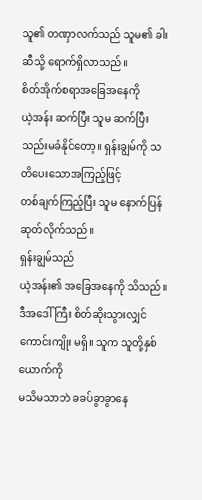သူ၏ တဏှာလက်သည် သူမ၏ ခါးဆီသို့ ရောက်ရှိလာသည်။
စိတ်အိုက်စရာအခြေအနေကို
ယဲ့အန်း ဆက်ပြီး သူမ ဆက်ပြီးသည်းမခံနိုင်တော့။ ရှန်းချွမ်ကို သတိပေးသောအကြည့်ဖြင့်
တစ်ချက်ကြည့်ပြီး သူမ နောက်ပြန်ဆုတ်လိုက်သည်။
ရှန်းချွမ်သည်
ယဲ့အန်း၏ အခြေအနေကို သိသည်။ ဒီအဒေါ်ကြီး စိတ်ဆိုးသွားလျှင် ကောင်းကျိုး မရှိ။ သူက သူတို့နှစ်ယောက်ကို
မသိမသာဘဲ ခခပ်ခွာခွာနေ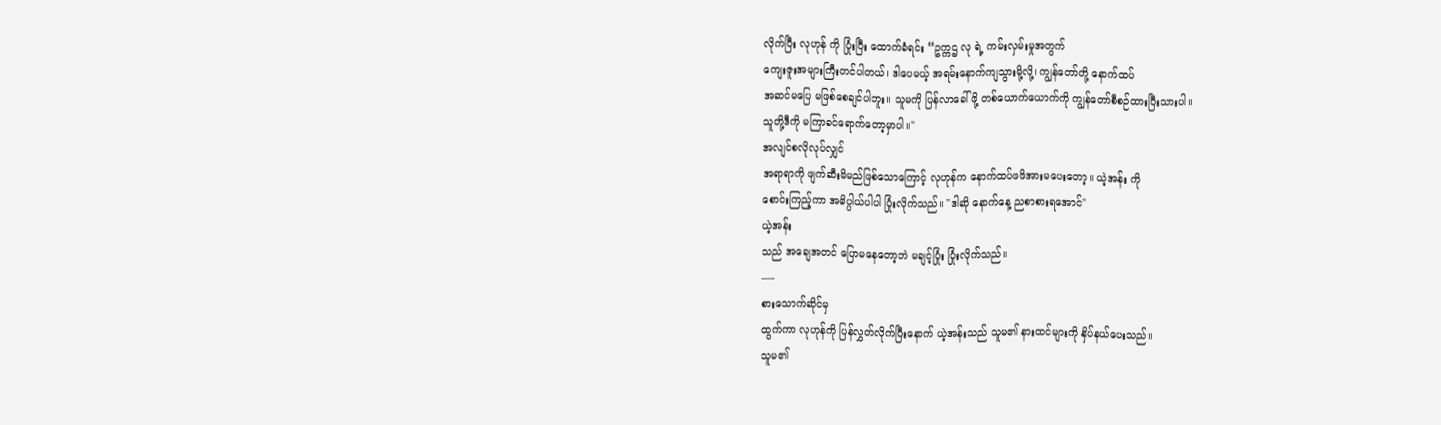လိုက်ပြီး လုဟုန် ကို ပြုံးပြီး ထောက်ခံရင်း “ဥက္ကဌ လု ရဲ့ ကမ်းလှမ်းမှုအတွက်
ကျေးဇူးအများကြီးတင်ပါတယ်၊ ဒါပေမယ့် အရမ်းနောက်ကျသွားမို့လို့၊ ကျွန်တော်တို့ နောက်ထပ်
အဆင်မပြေ မဖြစ်စေချင်ပါဘူး။ သူမကို ပြန်လာခေါ်ဖို့ တစ်ယောက်ယောက်ကို ကျွန်တော်စီစဉ်ထားပြီးသားပါ။
သူတို့ဒီကို မကြာခင်ရောက်တော့မှာပါ။"
အလျင်စလိုလုပ်လျှင်
အရာရာကို ဖျက်ဆီးမိမည်ဖြစ်သောကြောင့် လုဟုန်က နောက်ထပ်ဖဖိအားမပေးတော့။ ယဲ့အန်း ကို
စောင်းကြည့်ကာ အဓိပ္ပါယ်ပါပါ ပြုံးလိုက်သည်။ "ဒါဆို နောက်နေ့ ညစာစားရအောင်"
ယဲ့အန်း
သည် အချေအတင် ပြောမနေတော့ဘဲ မချင့်ပြုံး ပြုံးလိုက်သည်။
—-
စားသောက်ဆိုင်မှ
ထွက်ကာ လုဟုန်ကို ပြန်လွှတ်လိုက်ပြီးနောက် ယဲ့အန်းသည် သူမ၏ နားထင်များကို နှိပ်နယ်ပေးသည်။
သူမ၏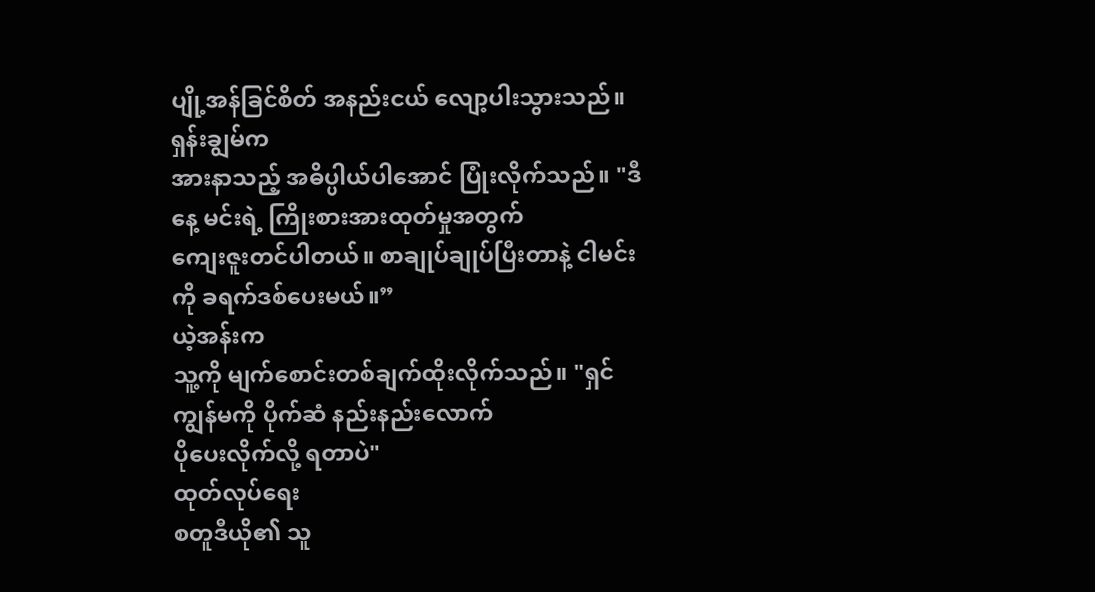ပျို့အန်ခြင်စိတ် အနည်းငယ် လျော့ပါးသွားသည်။
ရှန်းချွမ်က
အားနာသည့် အဓိပ္ပါယ်ပါအောင် ပြုံးလိုက်သည်။ "ဒီနေ့ မင်းရဲ့ ကြိုးစားအားထုတ်မှုအတွက်
ကျေးဇူးတင်ပါတယ်။ စာချုပ်ချုပ်ပြီးတာနဲ့ ငါမင်းကို ခရက်ဒစ်ပေးမယ်။”
ယဲ့အန်းက
သူ့ကို မျက်စောင်းတစ်ချက်ထိုးလိုက်သည်။ "ရှင် ကျွန်မကို ပိုက်ဆံ နည်းနည်းလောက်
ပိုပေးလိုက်လို့ ရတာပဲ"
ထုတ်လုပ်ရေး
စတူဒီယို၏ သူ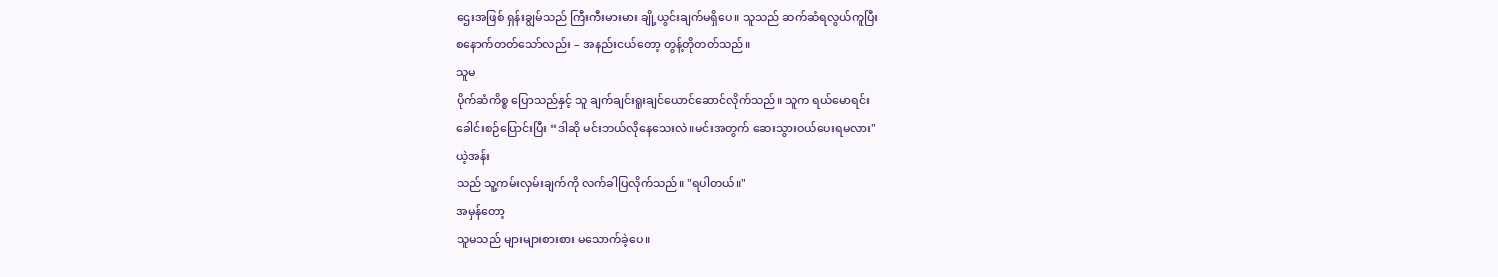ဌေးအဖြစ် ရှန်းချွမ်သည် ကြီးကီးမားမား ချို့ယွင်းချက်မရှိပေ။ သူသည် ဆက်ဆံရလွယ်ကူပြီး
စနောက်တတ်သော်လည်း – အနည်းငယ်တော့ တွန့်တိုတတ်သည်။
သူမ
ပိုက်ဆံကိစ္စ ပြောသည်နှင့် သူ ချက်ချင်းရူးချင်ယောင်ဆောင်လိုက်သည်။ သူက ရယ်မောရင်း
ခေါင်းစဉ်ပြောင်းပြီး “ဒါဆို မင်းဘယ်လိုနေသေးလဲ။မင်းအတွက် ဆေးသွားဝယ်ပေးရမလား"
ယဲ့အန်း
သည် သူ့ကမ်းလှမ်းချက်ကို လက်ခါပြလိုက်သည်။ "ရပါတယ်။"
အမှန်တော့
သူမသည် များများစားစား မသောက်ခဲ့ပေ။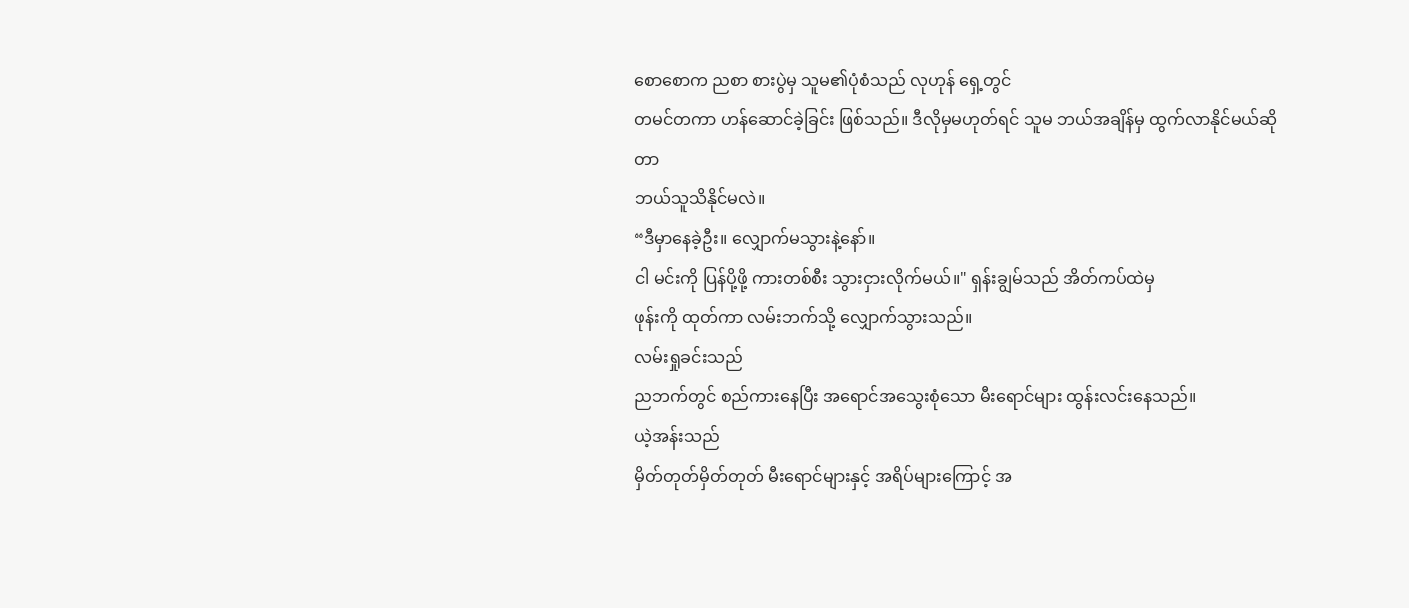စောစောက ညစာ စားပွဲမှ သူမ၏ပုံစံသည် လုဟုန် ရှေ့တွင်
တမင်တကာ ဟန်ဆောင်ခဲ့ခြင်း ဖြစ်သည်။ ဒီလိုမှမဟုတ်ရင် သူမ ဘယ်အချိန်မှ ထွက်လာနိုင်မယ်ဆိုတာ
ဘယ်သူသိနိုင်မလဲ။
“ဒီမှာနေခဲ့ဦး။ လျှောက်မသွားနဲ့နော်။
ငါ မင်းကို ပြန်ပို့ဖို့ ကားတစ်စီး သွားငှားလိုက်မယ်။" ရှန်းချွမ်သည် အိတ်ကပ်ထဲမှ
ဖုန်းကို ထုတ်ကာ လမ်းဘက်သို့ လျှောက်သွားသည်။
လမ်းရှုခင်းသည်
ညဘက်တွင် စည်ကားနေပြီး အရောင်အသွေးစုံသော မီးရောင်များ ထွန်းလင်းနေသည်။
ယဲ့အန်းသည်
မှိတ်တုတ်မှိတ်တုတ် မီးရောင်များနှင့် အရိပ်များကြောင့် အ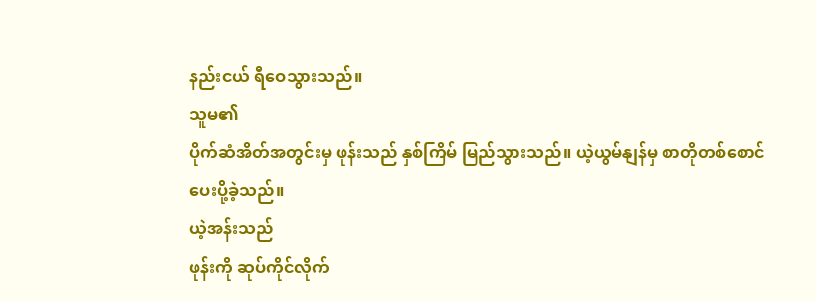နည်းငယ် ရီဝေသွားသည်။
သူမ၏
ပိုက်ဆံအိတ်အတွင်းမှ ဖုန်းသည် နှစ်ကြိမ် မြည်သွားသည်။ ယဲ့ယွမ်နျန်မှ စာတိုတစ်စောင်
ပေးပို့ခဲ့သည်။
ယဲ့အန်းသည်
ဖုန်းကို ဆုပ်ကိုင်လိုက်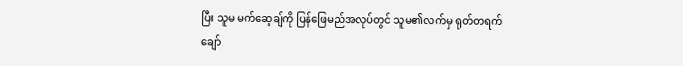ပြီး သူမ မက်ဆေ့ချ်ကို ပြန်ဖြေမည်အလုပ်တွင် သူမ၏လက်မှ ရုတ်တရက်
ချော်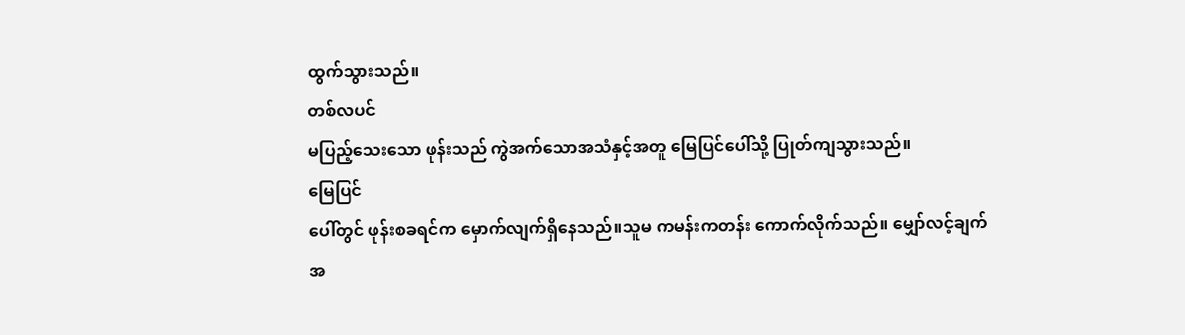ထွက်သွားသည်။
တစ်လပင်
မပြည့်သေးသော ဖုန်းသည် ကွဲအက်သောအသံနှင့်အတူ မြေပြင်ပေါ်သို့ ပြုတ်ကျသွားသည်။
မြေပြင်
ပေါ်တွင် ဖုန်းစခရင်က မှောက်လျက်ရှိနေသည်။သူမ ကမန်းကတန်း ကောက်လိုက်သည်။ မျှော်လင့်ချက်
အ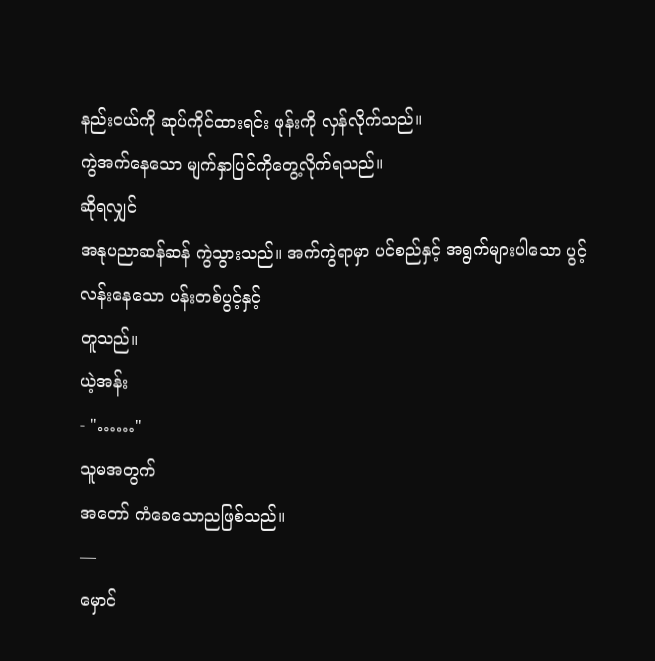နည်းငယ်ကို ဆုပ်ကိုင်ထားရင်း ဖုန်းကို လှန်လိုက်သည်။
ကွဲအက်နေသော မျက်နှာပြင်ကိုတွေ့လိုက်ရသည်။
ဆိုရလျှင်
အနုပညာဆန်ဆန် ကွဲသွားသည်။ အက်ကွဲရာမှာ ပင်စည်နှင့် အရွက်များပါသော ပွင့်လန်းနေသော ပန်းတစ်ပွင့်နှင့်
တူသည်။
ယဲ့အန်း
- "……"
သူမအတွက်
အတော် ကံခေသောညဖြစ်သည်။
—
မှောင်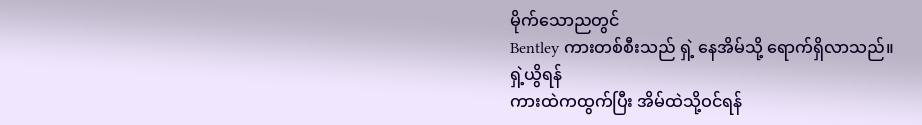မိုက်သောညတွင်
Bentley ကားတစ်စီးသည် ရှဲ့ နေအိမ်သို့ ရောက်ရှိလာသည်။
ရှဲ့ယွိရန်
ကားထဲကထွက်ပြီး အိမ်ထဲသို့ဝင်ရန်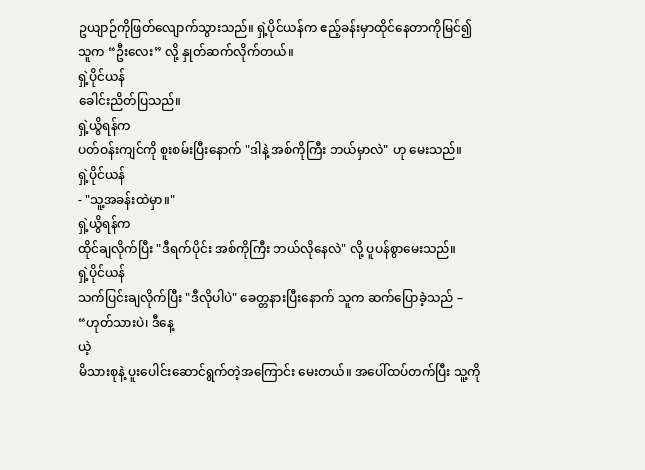ဥယျာဉ်ကိုဖြတ်လျောက်သွားသည်။ ရှဲ့ပိုင်ယန်က ဧည့်ခန်းမှာထိုင်နေတာကိုမြင်၍
သူက “ဦးလေး” လို့ နှုတ်ဆက်လိုက်တယ်။
ရှဲ့ပိုင်ယန်
ခေါင်းညိတ်ပြသည်။
ရှဲ့ယွိရန်က
ပတ်ဝန်းကျင်ကို စူးစမ်းပြီးနောက် "ဒါနဲ့ အစ်ကိုကြီး ဘယ်မှာလဲ" ဟု မေးသည်။
ရှဲ့ပိုင်ယန်
- "သူ့အခန်းထဲမှာ။"
ရှဲ့ယွိရန်က
ထိုင်ချလိုက်ပြီး "ဒီရက်ပိုင်း အစ်ကိုကြီး ဘယ်လိုနေလဲ" လို့ ပူပန်စွာမေးသည်။
ရှဲ့ပိုင်ယန်
သက်ပြင်းချလိုက်ပြီး "ဒီလိုပါပဲ" ခေတ္တနားပြီးနောက် သူက ဆက်ပြောခဲ့သည် –
“ဟုတ်သားပဲ၊ ဒီနေ့
ယဲ့
မိသားစုနဲ့ ပူးပေါင်းဆောင်ရွက်တဲ့အကြောင်း မေးတယ်။ အပေါ်ထပ်တက်ပြီး သူ့ကို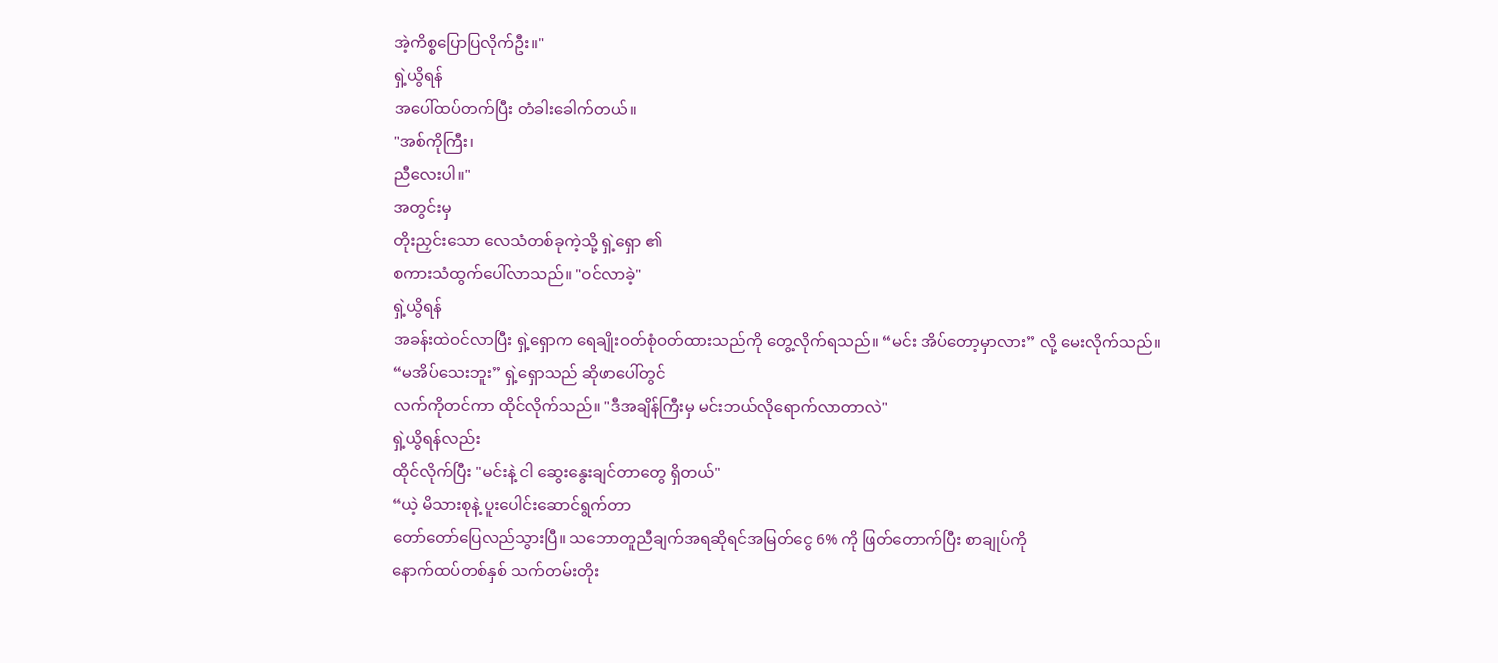အဲ့ကိစ္စပြောပြလိုက်ဦး။"
ရှဲ့ယွိရန်
အပေါ်ထပ်တက်ပြီး တံခါးခေါက်တယ်။
"အစ်ကိုကြီး၊
ညီလေးပါ။"
အတွင်းမှ
တိုးညှင်းသော လေသံတစ်ခုကဲ့သို့ ရှဲ့ရှော ၏
စကားသံထွက်ပေါ်လာသည်။ "ဝင်လာခဲ့"
ရှဲ့ယွိရန်
အခန်းထဲဝင်လာပြီး ရှဲ့ရှောက ရေချိုးဝတ်စုံဝတ်ထားသည်ကို တွေ့လိုက်ရသည်။ “မင်း အိပ်တော့မှာလား” လို့ မေးလိုက်သည်။
“မအိပ်သေးဘူး” ရှဲ့ရှောသည် ဆိုဖာပေါ်တွင်
လက်ကိုတင်ကာ ထိုင်လိုက်သည်။ "ဒီအချိန်ကြီးမှ မင်းဘယ်လိုရောက်လာတာလဲ"
ရှဲ့ယွိရန်လည်း
ထိုင်လိုက်ပြီး "မင်းနဲ့ ငါ ဆွေးနွေးချင်တာတွေ ရှိတယ်"
“ယဲ့ မိသားစုနဲ့ ပူးပေါင်းဆောင်ရွက်တာ
တော်တော်ပြေလည်သွားပြီ။ သဘောတူညီချက်အရဆိုရင်အမြတ်ငွေ 6% ကို ဖြတ်တောက်ပြီး စာချုပ်ကို
နောက်ထပ်တစ်နှစ် သက်တမ်းတိုး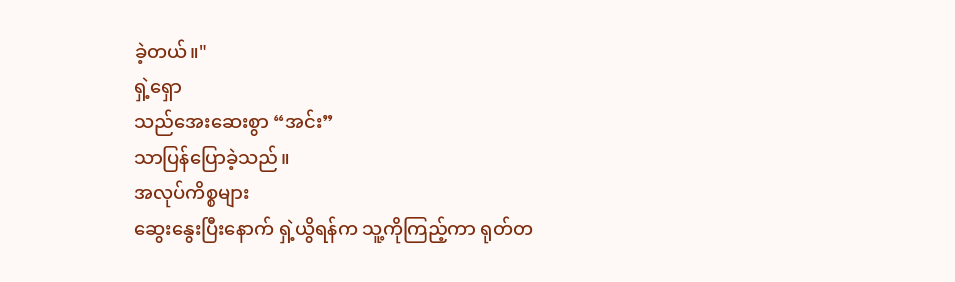ခဲ့တယ်။"
ရှဲ့ရှော
သည်အေးဆေးစွာ “အင်း”
သာပြန်ပြောခဲ့သည်။
အလုပ်ကိစ္စများ
ဆွေးနွေးပြီးနောက် ရှဲ့ယွိရန်က သူ့ကိုကြည့်ကာ ရုတ်တ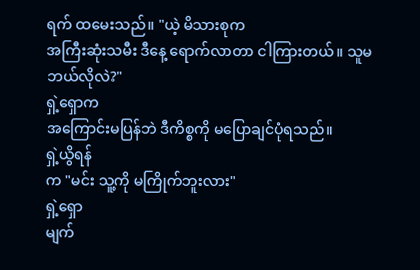ရက် ထမေးသည်။ "ယဲ့ မိသားစုက
အကြီးဆုံးသမီး ဒီနေ့ ရောက်လာတာ ငါကြားတယ်။ သူမ ဘယ်လိုလဲ?"
ရှဲ့ရှောက
အကြောင်းမပြန်ဘဲ ဒီကိစ္စကို မပြောချင်ပုံရသည်။
ရှဲ့ယွိရန်
က "မင်း သူ့ကို မကြိုက်ဘူးလား"
ရှဲ့ရှော
မျက်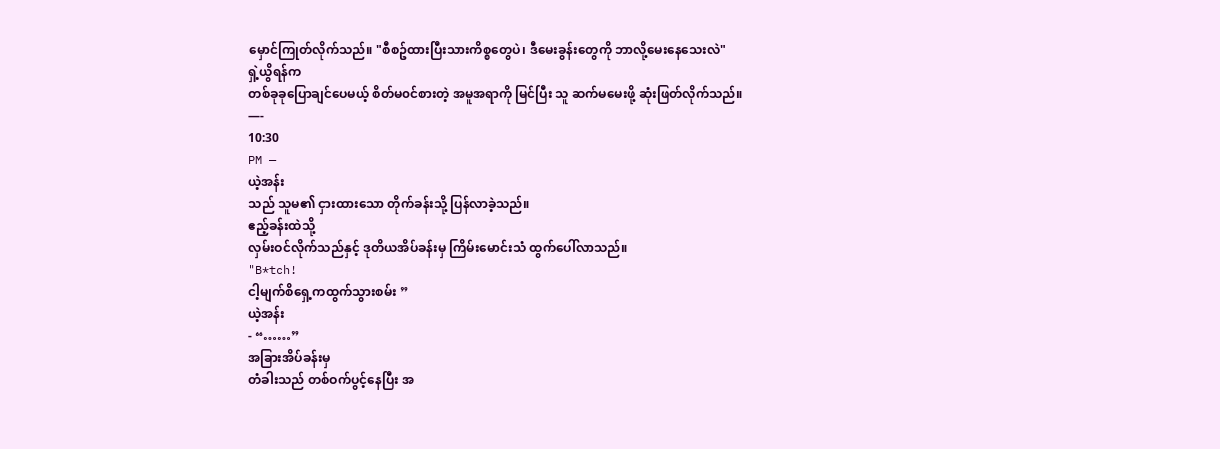မှောင်ကြုတ်လိုက်သည်။ "စီစဥ်ထားပြီးသားကိစ္စတွေပဲ၊ ဒီမေးခွန်းတွေကို ဘာလို့မေးနေသေးလဲ"
ရှဲ့ယွိရန်က
တစ်ခုခုပြောချင်ပေမယ့် စိတ်မ၀င်စားတဲ့ အမူအရာကို မြင်ပြီး သူ ဆက်မမေးဖို့ ဆုံးဖြတ်လိုက်သည်။
—-
10:30
PM —
ယဲ့အန်း
သည် သူမ၏ ငှားထားသော တိုက်ခန်းသို့ ပြန်လာခဲ့သည်။
ဧည့်ခန်းထဲသို့
လှမ်းဝင်လိုက်သည်နှင့် ဒုတိယအိပ်ခန်းမှ ကြိမ်းမောင်းသံ ထွက်ပေါ်လာသည်။
"B*tch!
ငါ့မျက်စိရှေ့ကထွက်သွားစမ်း ”
ယဲ့အန်း
- “……”
အခြားအိပ်ခန်းမှ
တံခါးသည် တစ်ဝက်ပွင့်နေပြီး အ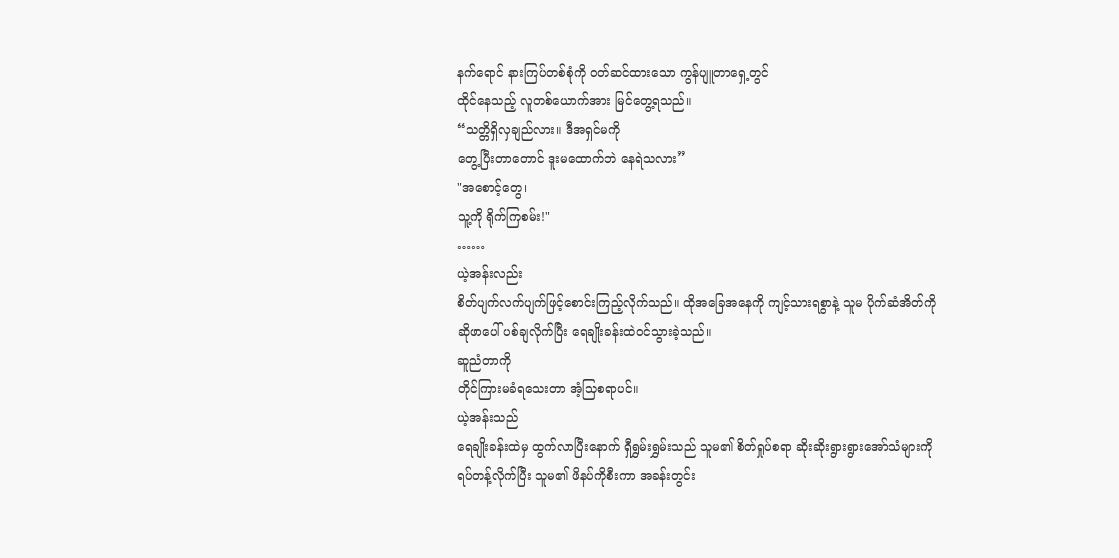နက်ရောင် နားကြပ်တစ်စုံကို ဝတ်ဆင်ထားသော ကွန်ပျူတာရှေ့တွင်
ထိုင်နေသည့် လူတစ်ယောက်အား မြင်တွေ့ရသည်။
“သတ္တိရှိလှချည်လား။ ဒီအရှင်မကို
တွေ့ပြီးတာတောင် ဒူးမထောက်ဘဲ နေရဲသလား”
"အစောင့်တွေ၊
သူ့ကို ရိုက်ကြစမ်း!"
……
ယဲ့အန်းလည်း
စိတ်ပျက်လက်ပျက်ဖြင့်စောင်းကြည့်လိုက်သည်။ ထိုအခြေအနေကို ကျင့်သားရစွာနဲ့ သူမ ပိုက်ဆံအိတ်ကို
ဆိုဖာပေါ် ပစ်ချလိုက်ပြီး ရေချိုးခန်းထဲဝင်သွားခဲ့သည်။
ဆူညံတာကို
တိုင်ကြားမခံရသေးတာ အံ့သြစရာပင်။
ယဲ့အန်းသည်
ရေချိုးခန်းထဲမှ ထွက်လာပြီးနောက် ရှီရွှမ်းရွှမ်းသည် သူမ၏ စိတ်ရှုပ်စရာ ဆိုးဆိုးရွားရွားအော်သံများကို
ရပ်တန့်လိုက်ပြီး သူမ၏ ဖိနပ်ကိုစီးကာ အခန်းတွင်း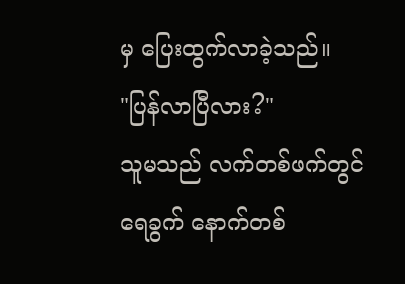မှ ပြေးထွက်လာခဲ့သည်။
"ပြန်လာပြီလား?"
သူမသည် လက်တစ်ဖက်တွင် ရေခွက် နောက်တစ်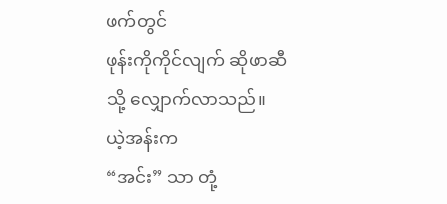ဖက်တွင်
ဖုန်းကိုကိုင်လျက် ဆိုဖာဆီသို့ လျှောက်လာသည်။
ယဲ့အန်းက
“အင်း” သာ တုံ့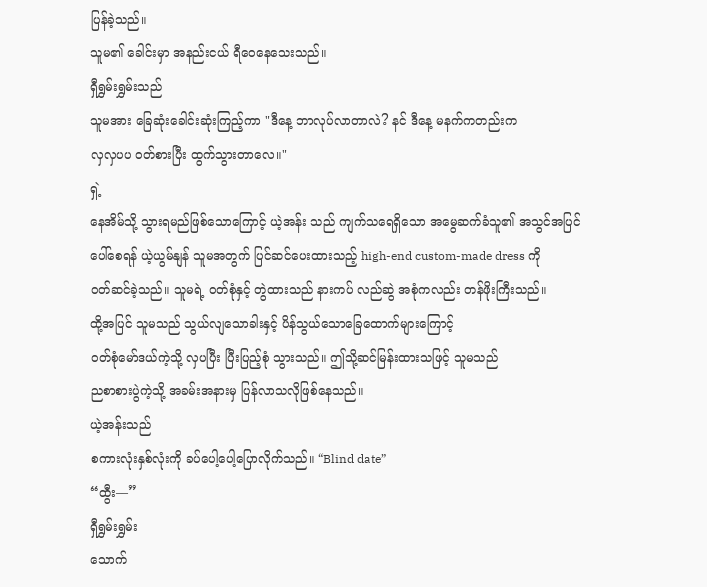ပြန်ခဲ့သည်။
သူမ၏ ခေါင်းမှာ အနည်းငယ် ရီဝေနေသေးသည်။
ရှီရွှမ်းရွှမ်းသည်
သူမအား ခြေဆုံးခေါင်းဆုံးကြည့်ကာ "ဒီနေ့ ဘာလုပ်လာတာလဲ? နင် ဒီနေ့ မနက်ကတည်းက
လှလှပပ ဝတ်စားပြီး ထွက်သွားတာလေ။"
ရှဲ့
နေအိမ်သို့ သွားရမည်ဖြစ်သောကြောင့် ယဲ့အန်း သည် ကျက်သရေရှိသော အမွေဆက်ခံသူ၏ အသွင်အပြင်
ပေါ်စေရန် ယဲ့ယွမ်နျန် သူမအတွက် ပြင်ဆင်ပေးထားသည့် high-end custom-made dress ကို
ဝတ်ဆင်ခဲ့သည်။ သူမရဲ့ ၀တ်စုံနှင့် တွဲထားသည် နားကပ် လည်ဆွဲ အစုံကလည်း တန်ဖိုးကြီးသည်။
ထို့အပြင် သူမသည် သွယ်လျသောခါးနှင့် ပိန်သွယ်သောခြေထောက်များကြောင့်
၀တ်စုံမော်ဒယ်ကဲ့သို့ လှပပြီး ပြီးပြည့်စုံ သွားသည်။ ဤသို့ဆင်မြန်းထားသဖြင့် သူမသည်
ညစာစားပွဲကဲ့သို့ အခမ်းအနားမှ ပြန်လာသလိုဖြစ်နေသည်။
ယဲ့အန်းသည်
စကားလုံးနှစ်လုံးကို ခပ်ပေါ့ပေါ့ပြောလိုက်သည်။ “Blind date”
“ထွီး––”
ရှီရွှမ်းရွှမ်း
သောက်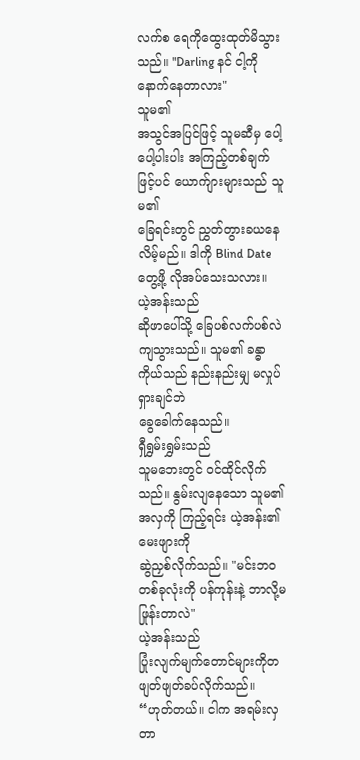လက်စ ရေကိုထွေးထုတ်မိသွားသည်။ "Darling နင် ငါ့ကိုနောက်နေတာလား"
သူမ၏
အသွင်အပြင်ဖြင့် သူမဆီမှ ပေါ့ပေါ့ပါးပါး အကြည့်တစ်ချက်ဖြင့်ပင် ယောက်ျားများသည် သူမ၏
ခြေရင်းတွင် ညွှတ်တွားခယနေ လိမ့်မည်။ ဒါကို Blind Date တွေ့ဖို့ လိုအပ်သေးသလား။
ယဲ့အန်းသည်
ဆိုဖာပေါ်သို့ ခြေပစ်လက်ပစ်လဲကျသွားသည်။ သူမ၏ ခန္ဓာကိုယ်သည် နည်းနည်းမျှ မလှုပ်ရှားချင်ဘဲ
ခွေခေါက်နေသည်။
ရှီရွှမ်းရွှမ်းသည်
သူမဘေးတွင် ဝင်ထိုင်လိုက်သည်။ နွမ်းလျနေသော သူမ၏ အလှကို ကြည့်ရင်း ယဲ့အန်း၏ မေးဖျားကို
ဆွဲညှစ်လိုက်သည်။ "မင်းဘဝတစ်ခုလုံးကို ပန်ကုန်းနဲ့ ဘာလို့မဖြုန်းတာလဲ"
ယဲ့အန်းသည်
ပြုံးလျက်မျက်တောင်များကိုတဖျတ်ဖျတ်ခပ်လိုက်သည်။ “ဟုတ်တယ်။ ငါက အရမ်းလှတာ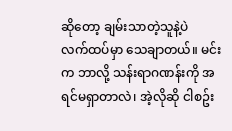ဆိုတော့ ချမ်းသာတဲ့သူနဲ့ပဲ
လက်ထပ်မှာ သေချာတယ်။ မင်းက ဘာလို့ သန်းရာဂဏန်းကို အရင်မရှာတာလဲ၊ အဲ့လိုဆို ငါစဥ်း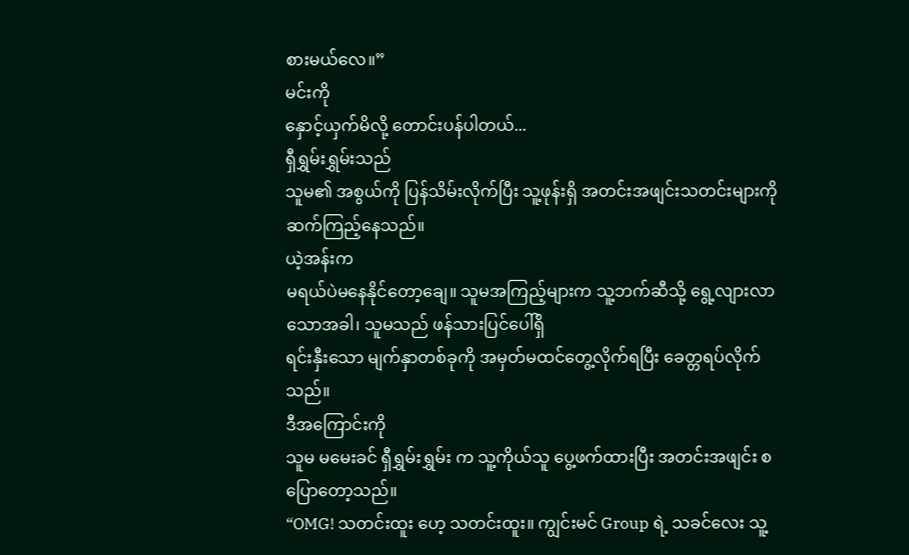စားမယ်လေ။”
မင်းကို
နှောင့်ယှက်မိလို့ တောင်းပန်ပါတယ်...
ရှီရွှမ်းရွှမ်းသည်
သူမ၏ အစွယ်ကို ပြန်သိမ်းလိုက်ပြီး သူ့ဖုန်းရှိ အတင်းအဖျင်းသတင်းများကို ဆက်ကြည့်နေသည်။
ယဲ့အန်းက
မရယ်ပဲမနေနိုင်တော့ချေ။ သူမအကြည့်များက သူ့ဘက်ဆီသို့ ရွေ့လျားလာသောအခါ၊ သူမသည် ဖန်သားပြင်ပေါ်ရှိ
ရင်းနှီးသော မျက်နှာတစ်ခုကို အမှတ်မထင်တွေ့လိုက်ရပြီး ခေတ္တရပ်လိုက်သည်။
ဒီအကြောင်းကို
သူမ မမေးခင် ရှီရွှမ်းရွှမ်း က သူ့ကိုယ်သူ ပွေ့ဖက်ထားပြီး အတင်းအဖျင်း စပြောတော့သည်။
“OMG! သတင်းထူး ဟေ့ သတင်းထူး။ ကျွင်းမင် Group ရဲ့ သခင်လေး သူ့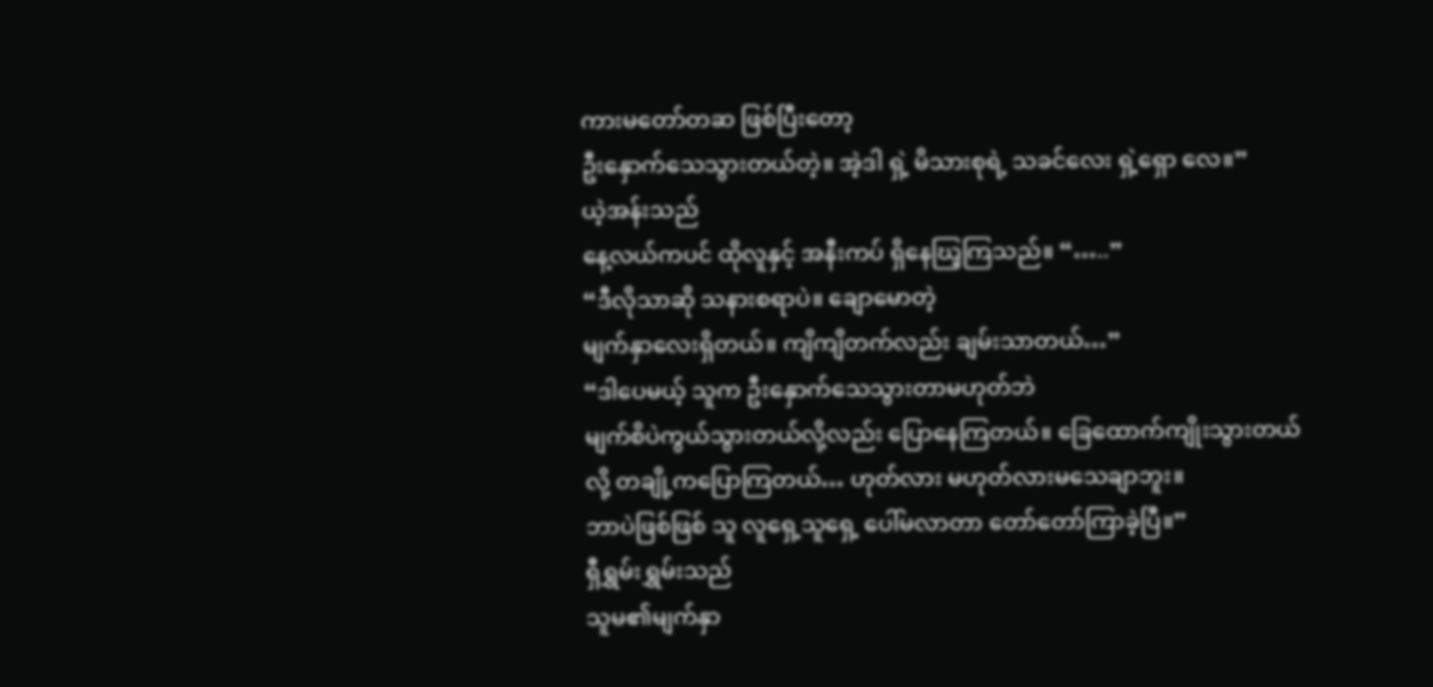ကားမတော်တဆ ဖြစ်ပြီးတော့
ဦးနှောက်သေသွားတယ်တဲ့။ အဲ့ဒါ ရှဲ့ မိသားစုရဲ့ သခင်လေး ရှဲ့ရှော လေ။”
ယဲ့အန်းသည်
နေ့လယ်ကပင် ထိုလူနှင့် အနီးကပ် ရှိနေဃြ့ကြသည်။ “…..”
“ဒီလိုသာဆို သနားစရာပဲ။ ချောမောတဲ့
မျက်နှာလေးရှိတယ်။ ကျိကျိတက်လည်း ချမ်းသာတယ်…”
“ဒါပေမယ့် သူက ဦးနှောက်သေသွားတာမဟုတ်ဘဲ
မျက်စိပဲကွယ်သွားတယ်လို့လည်း ပြောနေကြတယ်။ ခြေထောက်ကျိုးသွားတယ်လို့ တချို့ကပြောကြတယ်… ဟုတ်လား မဟုတ်လားမသေချာဘူး။
ဘာပဲဖြစ်ဖြစ် သူ လူရှေ့သူရှေ့ ပေါ်မလာတာ တော်တော်ကြာခဲ့ပြီ။”
ရှီရွှမ်းရွှမ်းသည်
သူမ၏မျက်နှာ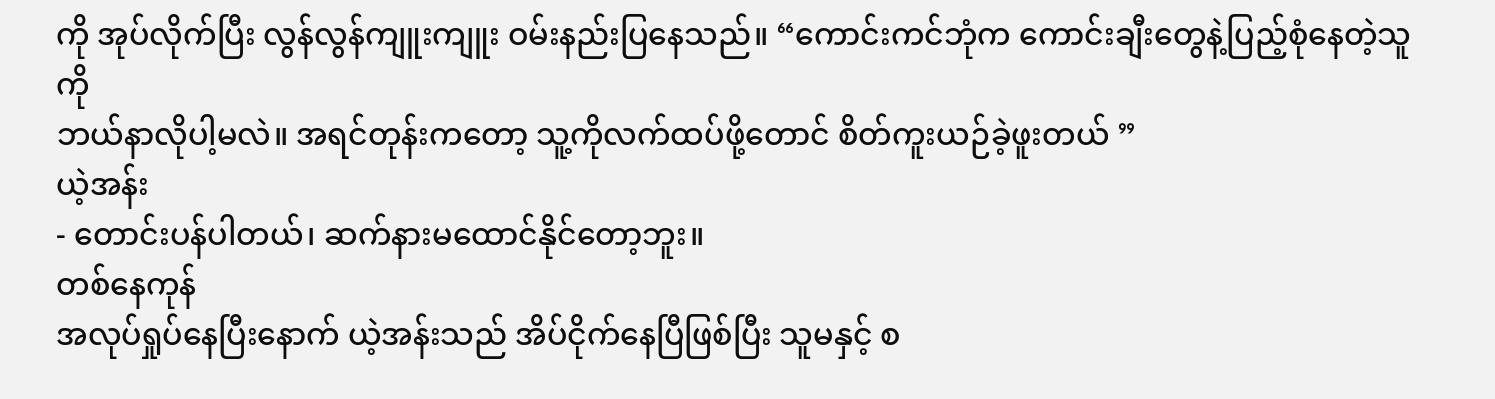ကို အုပ်လိုက်ပြီး လွန်လွန်ကျူးကျူး ဝမ်းနည်းပြနေသည်။ “ကောင်းကင်ဘုံက ကောင်းချီးတွေနဲ့ပြည့်စုံနေတဲ့သူကို
ဘယ်နာလိုပါ့မလဲ။ အရင်တုန်းကတော့ သူ့ကိုလက်ထပ်ဖို့တောင် စိတ်ကူးယဉ်ခဲ့ဖူးတယ် ”
ယဲ့အန်း
- တောင်းပန်ပါတယ်၊ ဆက်နားမထောင်နိုင်တော့ဘူး။
တစ်နေကုန်
အလုပ်ရှုပ်နေပြီးနောက် ယဲ့အန်းသည် အိပ်ငိုက်နေပြီဖြစ်ပြီး သူမနှင့် စ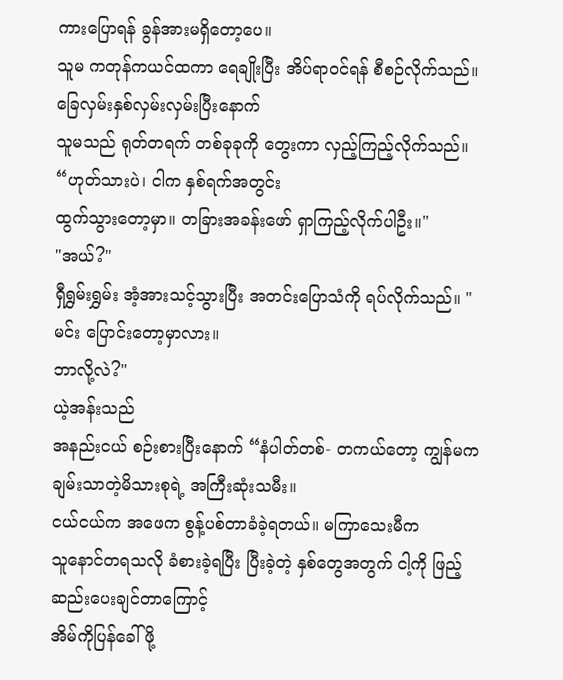ကားပြောရန် ခွန်အားမရှိတော့ပေ။
သူမ ကတုန်ကယင်ထကာ ရေချိုးပြီး အိပ်ရာဝင်ရန် စီစဉ်လိုက်သည်။
ခြေလှမ်းနှစ်လှမ်းလှမ်းပြီးနောက်
သူမသည် ရုတ်တရက် တစ်ခုခုကို တွေးကာ လှည့်ကြည့်လိုက်သည်။ “ဟုတ်သားပဲ၊ ငါက နှစ်ရက်အတွင်း
ထွက်သွားတော့မှာ။ တခြားအခန်းဖော် ရှာကြည့်လိုက်ပါဦး။"
"အယ်?"
ရှီရွှမ်းရွှမ်း အံ့အားသင့်သွားပြီး အတင်းပြောသံကို ရပ်လိုက်သည်။ "မင်း ပြောင်းတော့မှာလား။
ဘာလို့လဲ?"
ယဲ့အန်းသည်
အနည်းငယ် စဉ်းစားပြီးနောက် “နံပါတ်တစ်- တကယ်တော့ ကျွန်မက ချမ်းသာတဲ့မိသားစုရဲ့ အကြီးဆုံးသမီး။
ငယ်ငယ်က အဖေက စွန့်ပစ်တာခံခဲ့ရတယ်။ မကြာသေးမီက
သူနောင်တရသလို ခံစားခဲ့ရပြီး ပြီးခဲ့တဲ့ နှစ်တွေအတွက် ငါ့ကို ဖြည့်ဆည်းပေးချင်တာကြောင့်
အိမ်ကိုပြန်ခေါ်ဖို့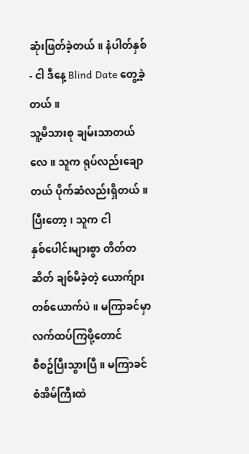ဆုံးဖြတ်ခဲ့တယ်။ နံပါတ်နှစ် - ငါ ဒီနေ့ Blind Date တွေ့ခဲ့တယ်။
သူ့မိသားစု ချမ်းသာတယ်လေ။ သူက ရုပ်လည်းချောတယ် ပိုက်ဆံလည်းရှိတယ်။ ပြီးတော့၊ သူက ငါ
နှစ်ပေါင်းများစွာ တိတ်တဆိတ် ချစ်မိခဲ့တဲ့ ယောက်ျားတစ်ယောက်ပဲ။ မကြာခင်မှာ လက်ထပ်ကြဖို့တောင်
စီစဥ်ပြီးသွားပြီ။ မကြာခင် စံအိမ်ကြီးထဲ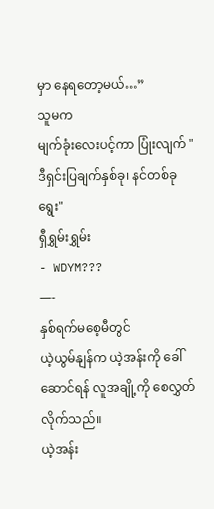မှာ နေရတော့မယ်…”
သူမက
မျက်ခုံးလေးပင့်ကာ ပြုံးလျက် "ဒီရှင်းပြချက်နှစ်ခု၊ နင်တစ်ခုရွေး"
ရှီရွှမ်းရွှမ်း
- WDYM???
—-
နှစ်ရက်မစေ့မီတွင်
ယဲ့ယွမ်နျန်က ယဲ့အန်းကို ခေါ်ဆောင်ရန် လူအချို့ကို စေလွှတ်လိုက်သည်။
ယဲ့အန်း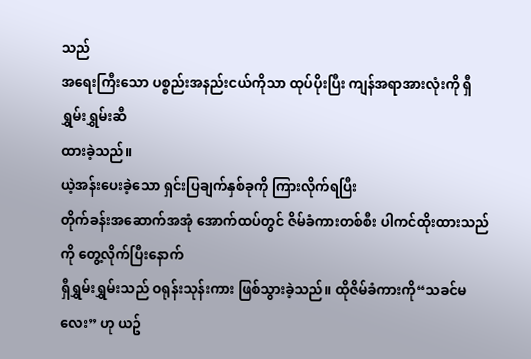သည်
အရေးကြီးသော ပစ္စည်းအနည်းငယ်ကိုသာ ထုပ်ပိုးပြီး ကျန်အရာအားလုံးကို ရှီရွှမ်းရွှမ်းဆီ
ထားခဲ့သည်။
ယဲ့အန်းပေးခဲ့သော ရှင်းပြချက်နှစ်ခုကို ကြားလိုက်ရပြီး
တိုက်ခန်းအဆောက်အအုံ အောက်ထပ်တွင် ဇိမ်ခံကားတစ်စီး ပါကင်ထိုးထားသည်ကို တွေ့လိုက်ပြီးနောက်
ရှီရွှမ်းရွှမ်းသည် ဝရုန်းသုန်းကား ဖြစ်သွားခဲ့သည်။ ထိုဇိမ်ခံကားကို“သခင်မလေး” ဟု ယဥ်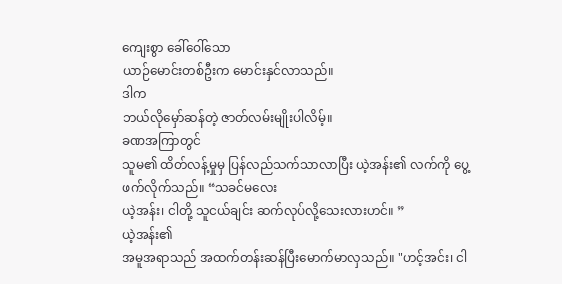ကျေးစွာ ခေါ်ဝေါ်သော
ယာဉ်မောင်းတစ်ဦးက မောင်းနှင်လာသည်။
ဒါက
ဘယ်လိုမှော်ဆန်တဲ့ ဇာတ်လမ်းမျိုးပါလိမ့်။
ခဏအကြာတွင်
သူမ၏ ထိတ်လန့်မှုမှ ပြန်လည်သက်သာလာပြီး ယဲ့အန်း၏ လက်ကို ပွေ့ဖက်လိုက်သည်။ “သခင်မလေး
ယဲ့အန်း၊ ငါတို့ သူငယ်ချင်း ဆက်လုပ်လို့သေးလားဟင်။ ”
ယဲ့အန်း၏
အမူအရာသည် အထက်တန်းဆန်ပြီးမောက်မာလှသည်။ "ဟင့်အင်း၊ ငါ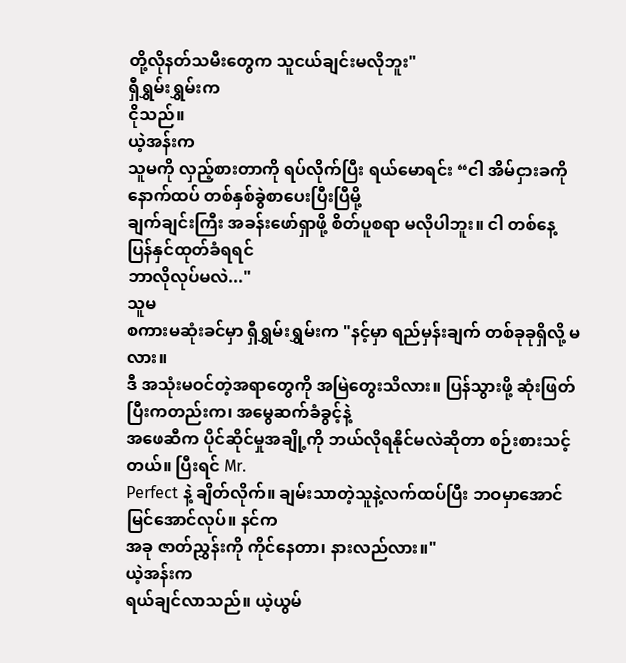တို့လိုနတ်သမီးတွေက သူငယ်ချင်းမလိုဘူး"
ရှီရွှမ်းရွှမ်းက
ငိုသည်။
ယဲ့အန်းက
သူမကို လှည့်စားတာကို ရပ်လိုက်ပြီး ရယ်မောရင်း “ငါ အိမ်ငှားခကို နောက်ထပ် တစ်နှစ်ခွဲစာပေးပြီးပြီမို့
ချက်ချင်းကြီး အခန်းဖော်ရှာဖို့ စိတ်ပူစရာ မလိုပါဘူး။ ငါ တစ်နေ့ ပြန်နှင်ထုတ်ခံရရင်
ဘာလိုလုပ်မလဲ..."
သူမ
စကားမဆုံးခင်မှာ ရှီရွှမ်းရွှမ်းက "နင့်မှာ ရည်မှန်းချက် တစ်ခုခုရှိလို့ မလား။
ဒီ အသုံးမဝင်တဲ့အရာတွေကို အမြဲတွေးသိလား။ ပြန်သွားဖို့ ဆုံးဖြတ်ပြီးကတည်းက၊ အမွေဆက်ခံခွင့်နဲ့
အဖေဆီက ပိုင်ဆိုင်မှုအချို့ကို ဘယ်လိုရနိုင်မလဲဆိုတာ စဉ်းစားသင့်တယ်။ ပြီးရင် Mr.
Perfect နဲ့ ချိတ်လိုက်။ ချမ်းသာတဲ့သူနဲ့လက်ထပ်ပြီး ဘဝမှာအောင်မြင်အောင်လုပ်။ နင်က
အခု ဇာတ်ညွှန်းကို ကိုင်နေတာ၊ နားလည်လား။"
ယဲ့အန်းက
ရယ်ချင်လာသည်။ ယဲ့ယွမ်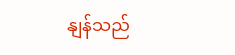နျန်သည်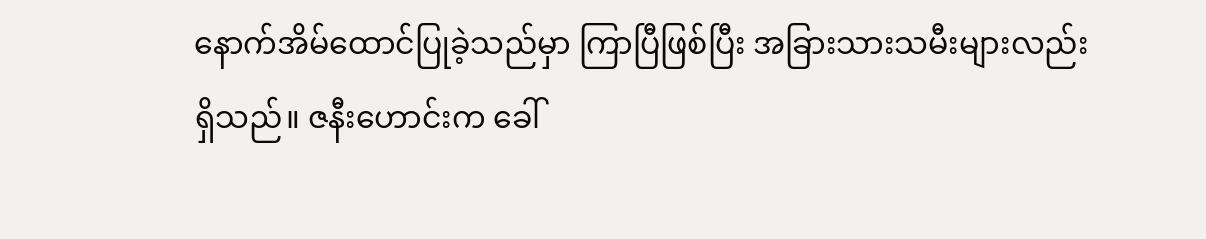နောက်အိမ်ထောင်ပြုခဲ့သည်မှာ ကြာပြီဖြစ်ပြီး အခြားသားသမီးများလည်း
ရှိသည်။ ဇနီးဟောင်းက ခေါ်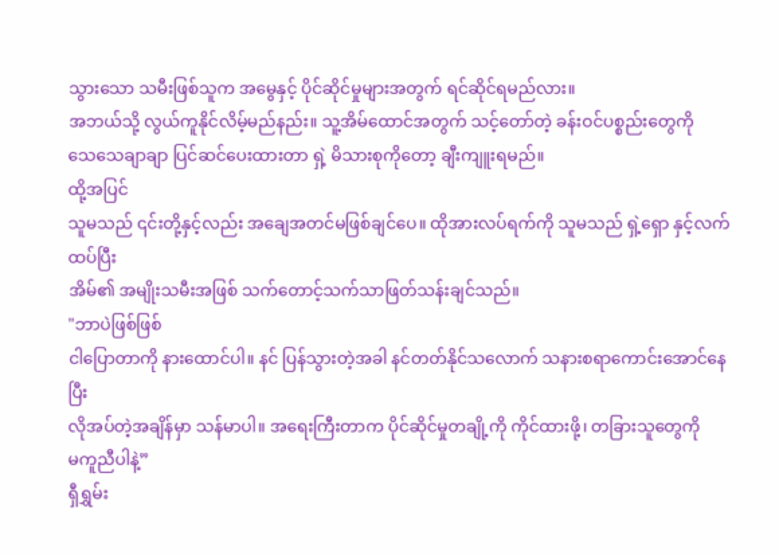သွားသော သမီးဖြစ်သူက အမွေနှင့် ပိုင်ဆိုင်မှုများအတွက် ရင်ဆိုင်ရမည်လား။
အဘယ်သို့ လွယ်ကူနိုင်လိမ့်မည်နည်း။ သူ့အိမ်ထောင်အတွက် သင့်တော်တဲ့ ခန်းဝင်ပစ္စည်းတွေကို
သေသေချာချာ ပြင်ဆင်ပေးထားတာ ရှဲ့ မိသားစုကိုတော့ ချီးကျူးရမည်။
ထို့အပြင်
သူမသည် ၎င်းတို့နှင့်လည်း အချေအတင်မဖြစ်ချင်ပေ။ ထိုအားလပ်ရက်ကို သူမသည် ရှဲ့ရှော နှင့်လက်ထပ်ပြီး
အိမ်၏ အမျိုးသမီးအဖြစ် သက်တောင့်သက်သာဖြတ်သန်းချင်သည်။
"ဘာပဲဖြစ်ဖြစ်
ငါပြောတာကို နားထောင်ပါ။ နင် ပြန်သွားတဲ့အခါ နင်တတ်နိုင်သလောက် သနားစရာကောင်းအောင်နေပြီး
လိုအပ်တဲ့အချိန်မှာ သန်မာပါ။ အရေးကြီးတာက ပိုင်ဆိုင်မှုတချို့ကို ကိုင်ထားဖို့၊ တခြားသူတွေကို
မကူညီပါနဲ့”
ရှီရွှမ်း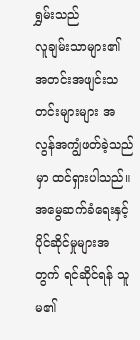ရွှမ်းသည်
လူချမ်းသာများ၏ အတင်းအဖျင်းသတင်းများများ အလွန်အကျွံဖတ်ခဲ့သည်မှာ ထင်ရှားပါသည်။ အမွေဆက်ခံရေးနှင့်
ပိုင်ဆိုင်မှုများအတွက် ရင်ဆိုင်ရန် သူမ၏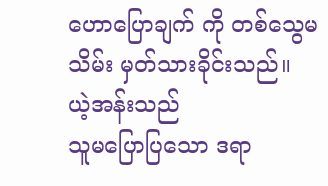ဟောပြောချက် ကို တစ်သွေမသိမ်း မှတ်သားခိုင်းသည်။
ယဲ့အန်းသည်
သူမပြောပြသော ဒရာ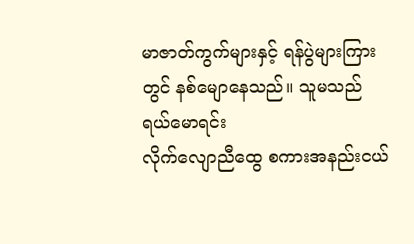မာဇာတ်ကွက်များနှင့် ရန်ပွဲများကြားတွင် နစ်မျောနေသည်။ သူမသည် ရယ်မောရင်း
လိုက်လျောညီထွေ စကားအနည်းငယ်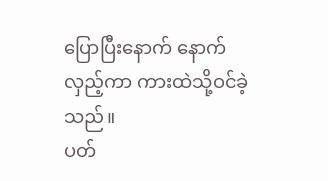ပြောပြီးနောက် နောက်လှည့်ကာ ကားထဲသို့ဝင်ခဲ့သည်။
ပတ်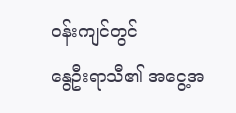ဝန်းကျင်တွင်
နွေဦးရာသီ၏ အငွေ့အ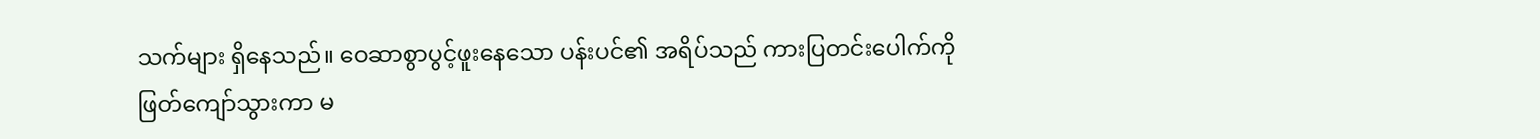သက်များ ရှိနေသည်။ ဝေဆာစွာပွင့်ဖူးနေသော ပန်းပင်၏ အရိပ်သည် ကားပြတင်းပေါက်ကို
ဖြတ်ကျော်သွားကာ မ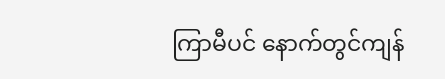ကြာမီပင် နောက်တွင်ကျန်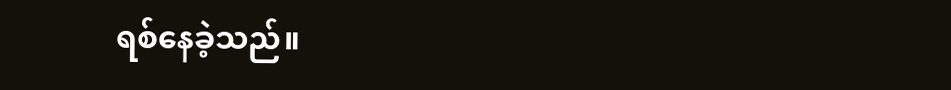ရစ်နေခဲ့သည်။